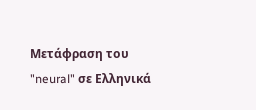Μετάφραση του "neural" σε Ελληνικά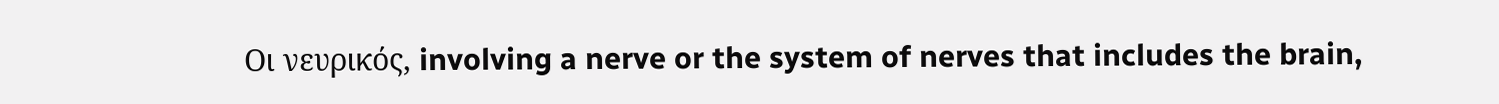Οι νευρικός, involving a nerve or the system of nerves that includes the brain,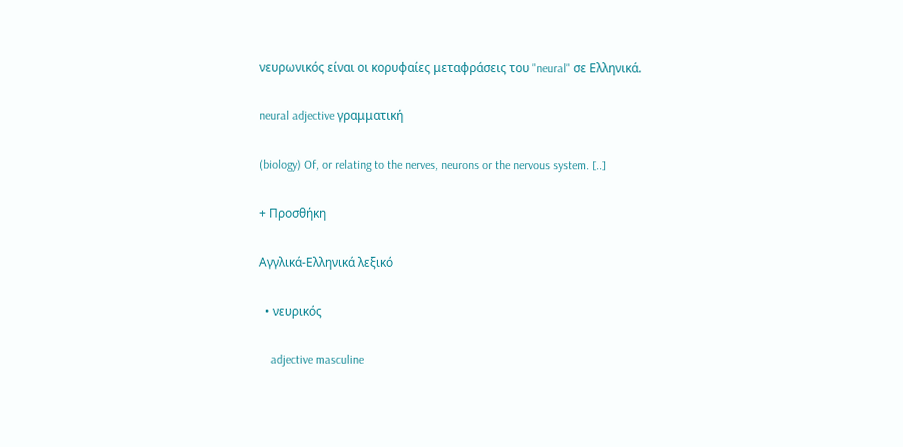νευρωνικός είναι οι κορυφαίες μεταφράσεις του "neural" σε Ελληνικά.

neural adjective γραμματική

(biology) Of, or relating to the nerves, neurons or the nervous system. [..]

+ Προσθήκη

Αγγλικά-Ελληνικά λεξικό

  • νευρικός

    adjective masculine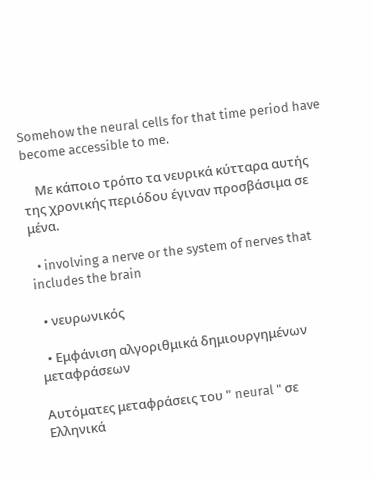Somehow the neural cells for that time period have become accessible to me.

    Με κάποιο τρόπο τα νευρικά κύτταρα αυτής της χρονικής περιόδου έγιναν προσβάσιμα σε μένα.

  • involving a nerve or the system of nerves that includes the brain

  • νευρωνικός

  • Εμφάνιση αλγοριθμικά δημιουργημένων μεταφράσεων

Αυτόματες μεταφράσεις του " neural " σε Ελληνικά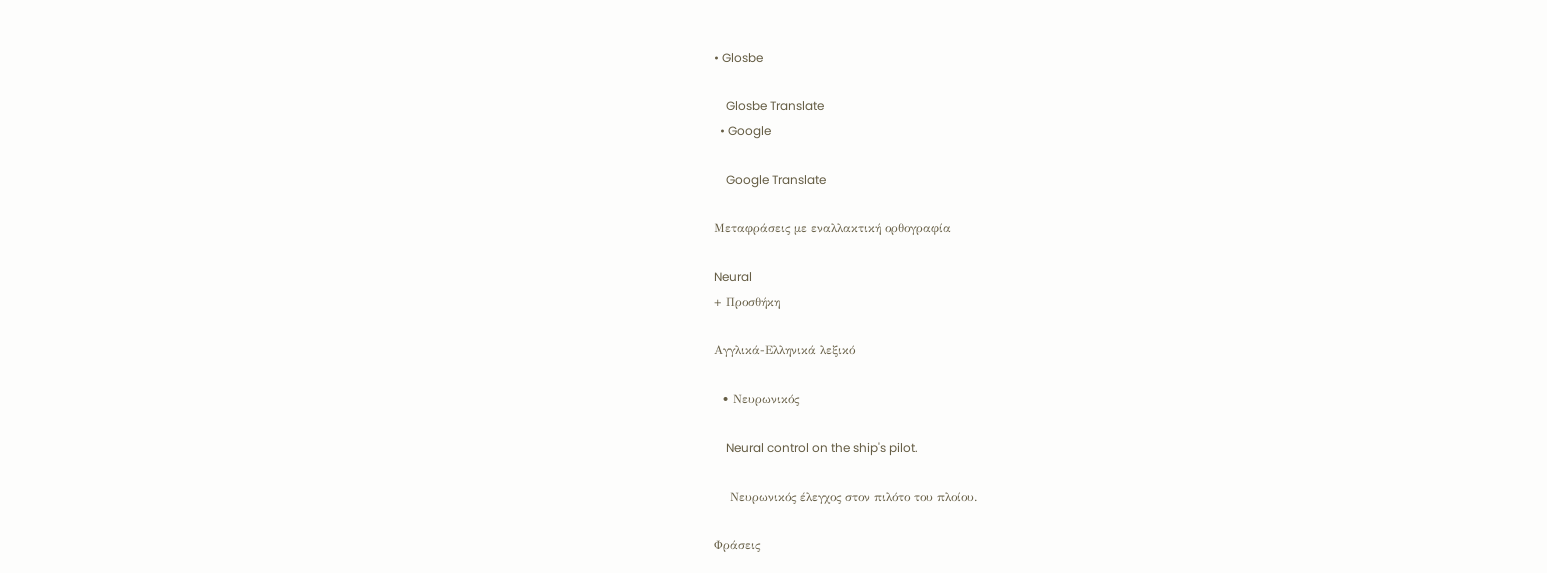• Glosbe

    Glosbe Translate
  • Google

    Google Translate

Μεταφράσεις με εναλλακτική ορθογραφία

Neural
+ Προσθήκη

Αγγλικά-Ελληνικά λεξικό

  • Νευρωνικός

    Neural control on the ship's pilot.

    Νευρωνικός έλεγχος στον πιλότο του πλοίου.

Φράσεις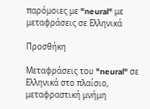παρόμοιες με "neural" με μεταφράσεις σε Ελληνικά

Προσθήκη

Μεταφράσεις του "neural" σε Ελληνικά στο πλαίσιο, μεταφραστική μνήμη